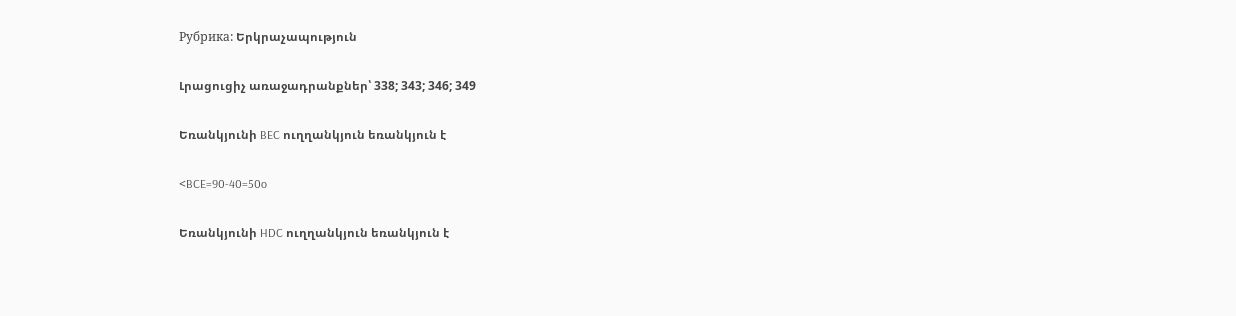Рубрика: Երկրաչապություն

Լրացուցիչ առաջադրանքներ՝ 338; 343; 346; 349

Եռանկյունի BEC ուղղանկյուն եռանկյուն է

<BCE=90-40=50o

Եռանկյունի HDC ուղղանկյուն եռանկյուն է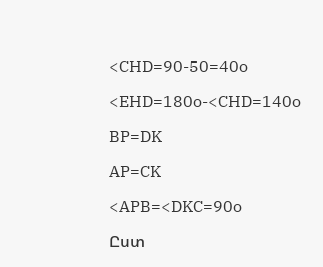<CHD=90-50=40o

<EHD=180o-<CHD=140o

BP=DK

AP=CK

<APB=<DKC=90o

Ըստ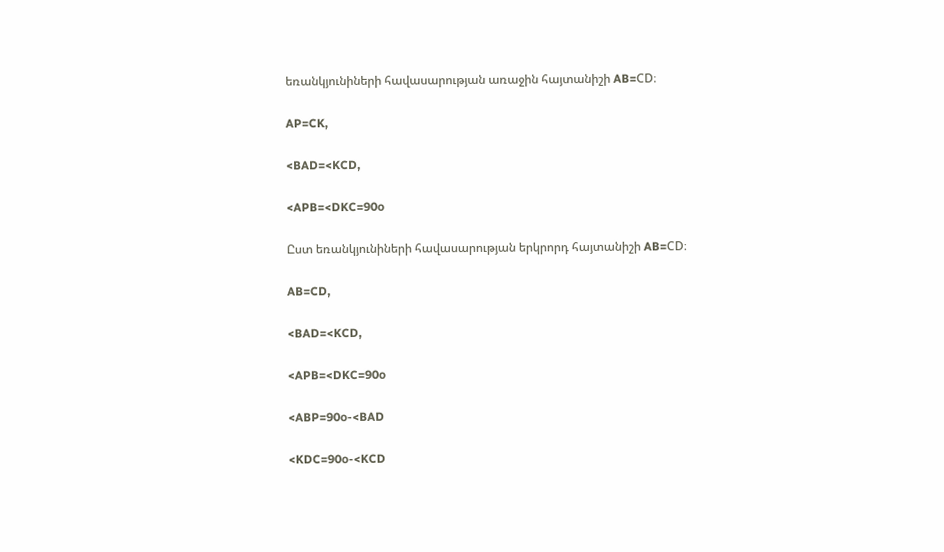եռանկյունիների հավասարության առաջին հայտանիշի AB=CD։

AP=CK,

<BAD=<KCD,

<APB=<DKC=90o

Ըստ եռանկյունիների հավասարության երկրորդ հայտանիշի AB=CD։

AB=CD,

<BAD=<KCD,

<APB=<DKC=90o

<ABP=90o-<BAD

<KDC=90o-<KCD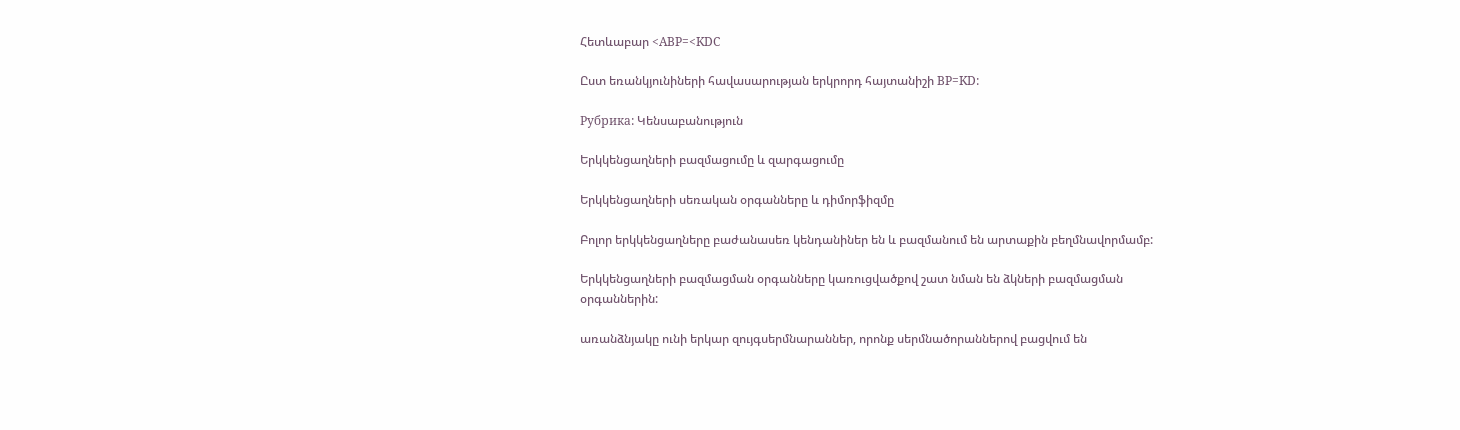Հետևաբար <ABP=<KDC

Ըստ եռանկյունիների հավասարության երկրորդ հայտանիշի BP=KD:

Рубрика: Կենսաբանություն

Երկկենցաղների բազմացումը և զարգացումը

Երկկենցաղների սեռական օրգանները և դիմորֆիզմը

Բոլոր երկկենցաղները բաժանասեռ կենդանիներ են և բազմանում են արտաքին բեղմնավորմամբ:

Երկկենցաղների բազմացման օրգանները կառուցվածքով շատ նման են ձկների բազմացման օրգաններին:

առանձնյակը ունի երկար զույգսերմնարաններ, որոնք սերմնածորաններով բացվում են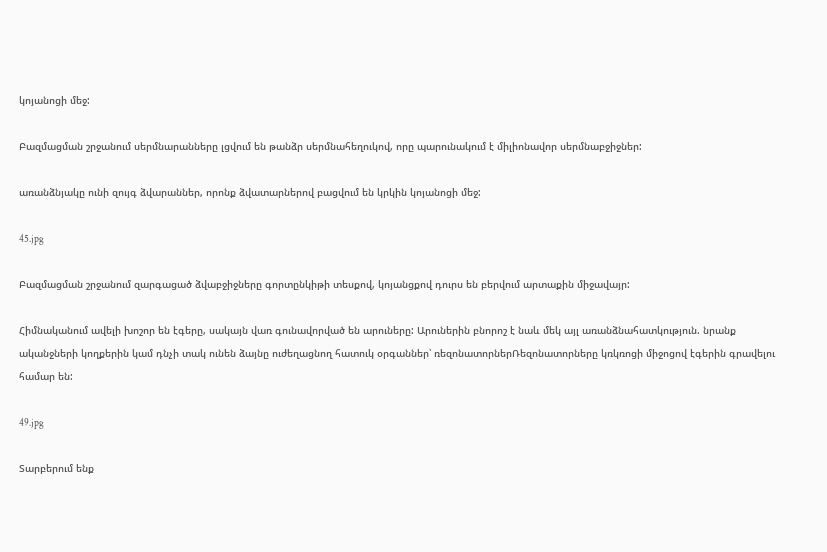կոյանոցի մեջ:

Բազմացման շրջանում սերմնարանները լցվում են թանձր սերմնահեղուկով, որը պարունակում է միլիոնավոր սերմնաբջիջներ:

առանձնյակը ունի զույգ ձվարաններ, որոնք ձվատարներով բացվում են կրկին կոյանոցի մեջ:

45.jpg

Բազմացման շրջանում զարգացած ձվաբջիջները գորտընկիթի տեսքով, կոյանցքով դուրս են բերվում արտաքին միջավայր:

Հիմնականում ավելի խոշոր են էգերը, սակայն վառ գունավորված են արուները: Արուներին բնորոշ է նաև մեկ այլ առանձնահատկություն. նրանք ականջների կողքերին կամ դնչի տակ ունեն ձայնը ուժեղացնող հատուկ օրգաններ՝ ռեզոնատորներՌեզոնատորները կռկռոցի միջոցով էգերին գրավելու համար են:

49.jpg

Տարբերում ենք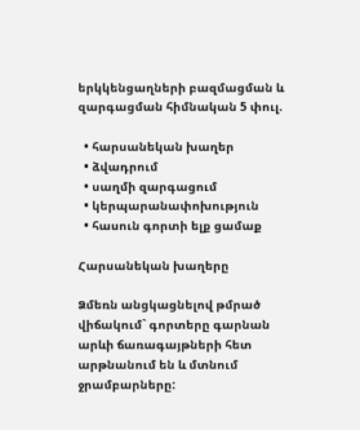երկկենցաղների բազմացման և զարգացման հիմնական 5 փուլ.

  • հարսանեկան խաղեր
  • ձվադրում
  • սաղմի զարգացում
  • կերպարանափոխություն
  • հասուն գորտի ելք ցամաք

Հարսանեկան խաղերը

Ձմեռն անցկացնելով թմրած վիճակում` գորտերը գարնան արևի ճառագայթների հետ արթնանում են և մտնում ջրամբարները: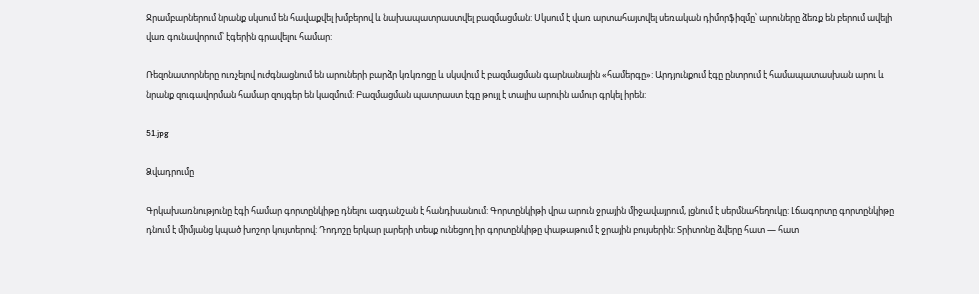Ջրամբարներում նրանք սկսում են հավաքվել խմբերով և նախապատրաստվել բազմացման: Սկսում է վառ արտահայտվել սեռական դիմորֆիզմը՝ արուները ձեռք են բերում ավելի վառ գունավորում՝ էգերին գրավելու համար:

Ռեզոնատորները ուռչելով ուժգնացնում են արուների բարձր կռկռոցը և սկսվում է բազմացման գարնանային «համերգը»: Արդյունքում էգը ընտրում է համապատասխան արու և նրանք զուգավորման համար զույգեր են կազմում: Բազմացման պատրաստ էգը թույլ է տալիս արուին ամուր գրկել իրեն:

51.jpg

Ձվադրումը

Գրկախառնությունը էգի համար գորտընկիթը դնելու ազդանշան է հանդիսանում: Գորտընկիթի վրա արուն ջրային միջավայրում, լցնում է սերմնահեղուկը: Լճագորտը գորտընկիթը դնում է միմյանց կպած խոշոր կույտերով: Դոդոշը երկար լարերի տեսք ունեցող իր գորտընկիթը փաթաթում է ջրային բույսերին: Տրիտոնը ձվերը հատ — հատ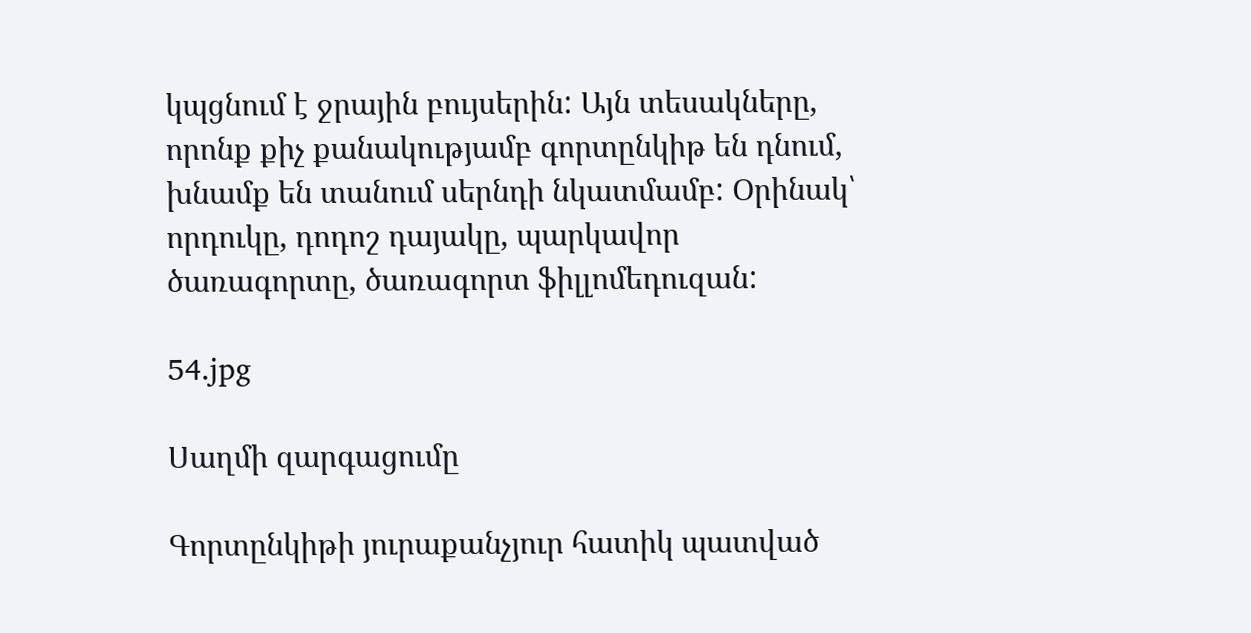կպցնում է ջրային բույսերին: Այն տեսակները, որոնք քիչ քանակությամբ գորտընկիթ են դնում, խնամք են տանում սերնդի նկատմամբ: Օրինակ՝ որդուկը, դոդոշ դայակը, պարկավոր ծառագորտը, ծառագորտ ֆիլլոմեդուզան:

54.jpg

Սաղմի զարգացումը

Գորտընկիթի յուրաքանչյուր հատիկ պատված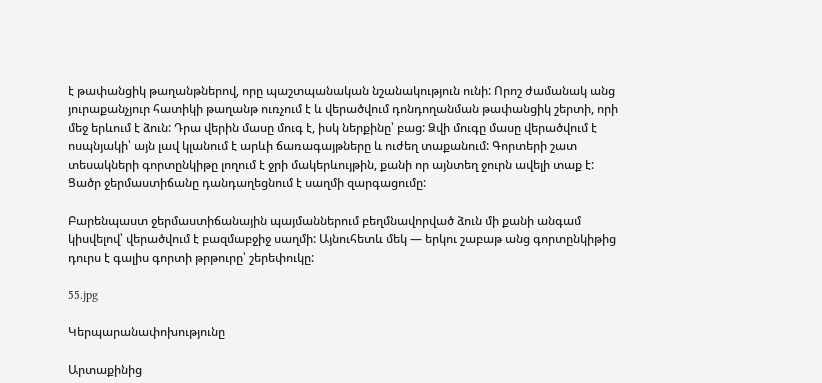է թափանցիկ թաղանթներով, որը պաշտպանական նշանակություն ունի: Որոշ ժամանակ անց յուրաքանչյուր հատիկի թաղանթ ուռչում է և վերածվում դոնդողանման թափանցիկ շերտի, որի մեջ երևում է ձուն: Դրա վերին մասը մուգ է, իսկ ներքինը՝ բաց: Ձվի մուգը մասը վերածվում է ոսպնյակի՝ այն լավ կլանում է արևի ճառագայթները և ուժեղ տաքանում: Գորտերի շատ տեսակների գորտընկիթը լողում է ջրի մակերևույթին, քանի որ այնտեղ ջուրն ավելի տաք է: Ցածր ջերմաստիճանը դանդաղեցնում է սաղմի զարգացումը:

Բարենպաստ ջերմաստիճանային պայմաններում բեղմնավորված ձուն մի քանի անգամ կիսվելով՝ վերածվում է բազմաբջիջ սաղմի: Այնուհետև մեկ — երկու շաբաթ անց գորտընկիթից դուրս է գալիս գորտի թրթուրը՝ շերեփուկը:

55.jpg

Կերպարանափոխությունը

Արտաքինից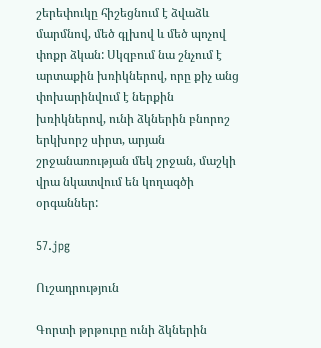շերեփուկը հիշեցնում է ձվաձև մարմնով, մեծ գլխով և մեծ պոչով փոքր ձկան: Սկզբում նա շնչում է արտաքին խռիկներով, որը քիչ անց փոխարինվում է ներքին խռիկներով, ունի ձկներին բնորոշ երկխորշ սիրտ, արյան շրջանառության մեկ շրջան, մաշկի վրա նկատվում են կողագծի օրգաններ:

57.jpg

Ուշադրություն

Գորտի թրթուրը ունի ձկներին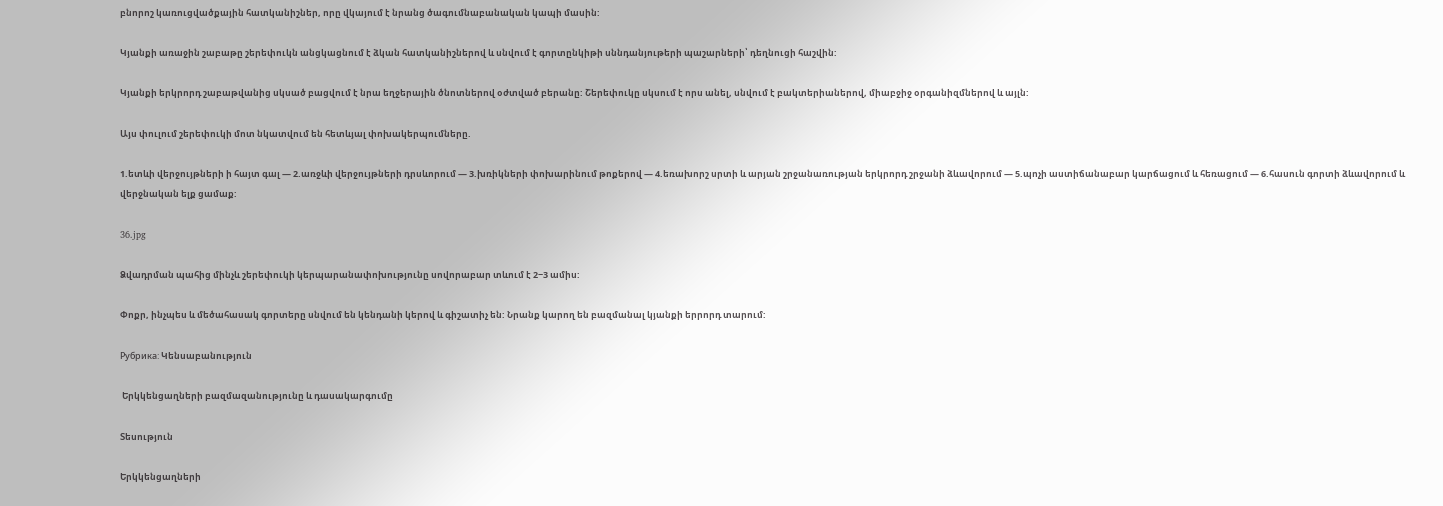բնորոշ կառուցվածքային հատկանիշներ, որը վկայում է նրանց ծագումնաբանական կապի մասին:

Կյանքի առաջին շաբաթը շերեփուկն անցկացնում է ձկան հատկանիշներով և սնվում է գորտընկիթի սննդանյութերի պաշարների՝ դեղնուցի հաշվին:

Կյանքի երկրորդ շաբաթվանից սկսած բացվում է նրա եղջերային ծնոտներով օժտված բերանը: Շերեփուկը սկսում է որս անել, սնվում է բակտերիաներով, միաբջիջ օրգանիզմներով և այլն:

Այս փուլում շերեփուկի մոտ նկատվում են հետևյալ փոխակերպումները.

1.ետևի վերջույթների ի հայտ գալ — 2.առջևի վերջույթների դրսևորում — 3.խռիկների փոխարինում թոքերով — 4.եռախորշ սրտի և արյան շրջանառության երկրորդ շրջանի ձևավորում — 5.պոչի աստիճանաբար կարճացում և հեռացում — 6.հասուն գորտի ձևավորում և վերջնական ելք ցամաք:

36.jpg

Ձվադրման պահից մինչև շերեփուկի կերպարանափոխությունը սովորաբար տևում է 2−3 ամիս:

Փոքր, ինչպես և մեծահասակ գորտերը սնվում են կենդանի կերով և գիշատիչ են: Նրանք կարող են բազմանալ կյանքի երրորդ տարում:

Рубрика: Կենսաբանություն

 Երկկենցաղների բազմազանությունը և դասակարգումը

Տեսություն

Երկկենցաղների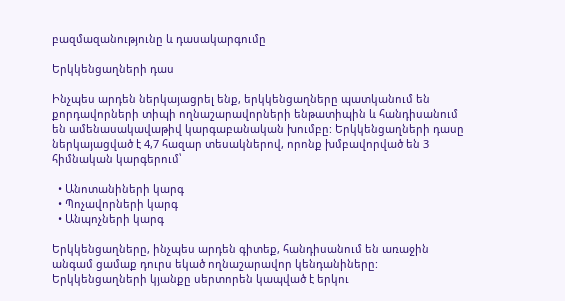բազմազանությունը և դասակարգումը

Երկկենցաղների դաս

Ինչպես արդեն ներկայացրել ենք, երկկենցաղները պատկանում են քորդավորների տիպի ողնաշարավորների ենթատիպին և հանդիսանում են ամենասակավաթիվ կարգաբանական խումբը: Երկկենցաղների դասը ներկայացված է 4,7 հազար տեսակներով, որոնք խմբավորված են 3 հիմնական կարգերում՝

  • Անոտանիների կարգ
  • Պոչավորների կարգ
  • Անպոչների կարգ

Երկկենցաղները, ինչպես արդեն գիտեք, հանդիսանում են առաջին անգամ ցամաք դուրս եկած ողնաշարավոր կենդանիները: Երկկենցաղների կյանքը սերտորեն կապված է երկու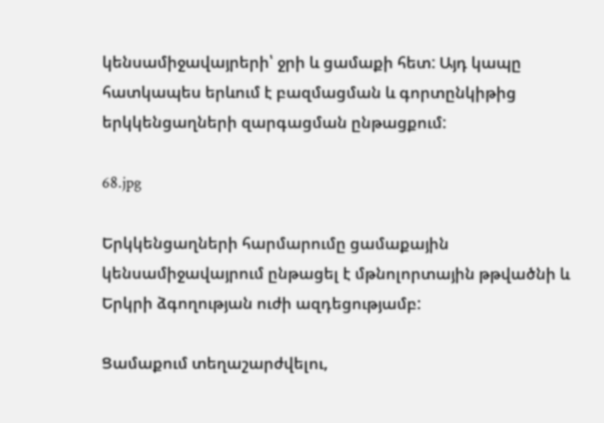կենսամիջավայրերի՝ ջրի և ցամաքի հետ: Այդ կապը հատկապես երևում է բազմացման և գորտընկիթից երկկենցաղների զարգացման ընթացքում:

68.jpg

Երկկենցաղների հարմարումը ցամաքային կենսամիջավայրում ընթացել է մթնոլորտային թթվածնի և Երկրի ձգողության ուժի ազդեցությամբ:

Ցամաքում տեղաշարժվելու,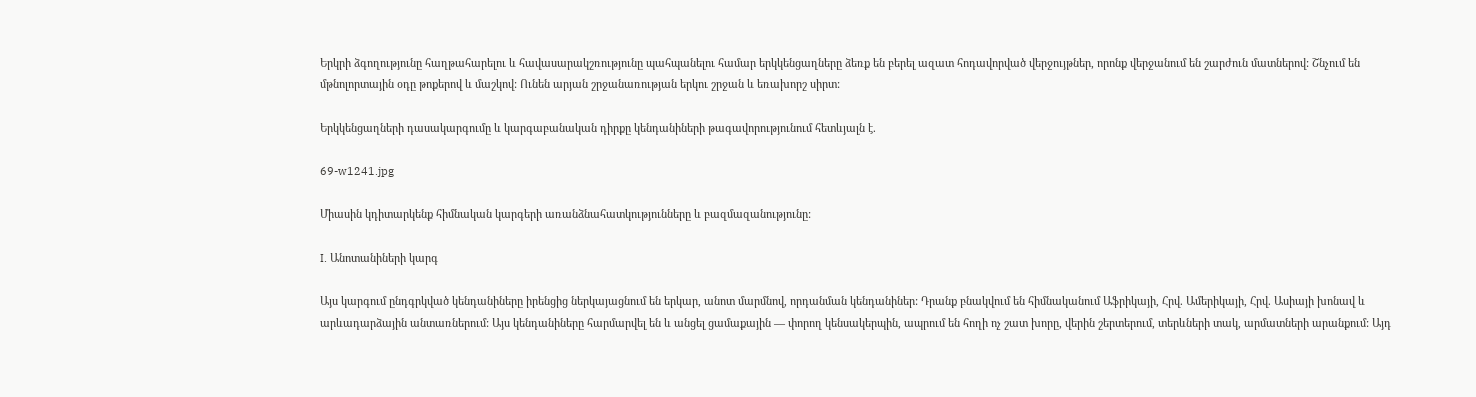Երկրի ձգողությունը հաղթահարելու և հավասարակշռությունը պահպանելու համար երկկենցաղները ձեռք են բերել ազատ հոդավորված վերջույթներ, որոնք վերջանում են շարժուն մատներով: Շնչում են մթնոլորտային օդը թոքերով և մաշկով: Ունեն արյան շրջանառության երկու շրջան և եռախորշ սիրտ:

Երկկենցաղների դասակարգումը և կարգաբանական դիրքը կենդանիների թագավորությունում հետևյալն է.

69-w1241.jpg

Միասին կդիտարկենք հիմնական կարգերի առանձնահատկությունները և բազմազանությունը:

I. Անոտանիների կարգ

Այս կարգում ընդգրկված կենդանիները իրենցից ներկայացնում են երկար, անոտ մարմնով, որդանման կենդանիներ: Դրանք բնակվում են հիմնականում Աֆրիկայի, Հրվ. Ամերիկայի, Հրվ. Ասիայի խոնավ և արևադարձային անտառներում: Այս կենդանիները հարմարվել են և անցել ցամաքային — փորող կենսակերպին, ապրում են հողի ոչ շատ խորը, վերին շերտերում, տերևների տակ, արմատների արանքում: Այդ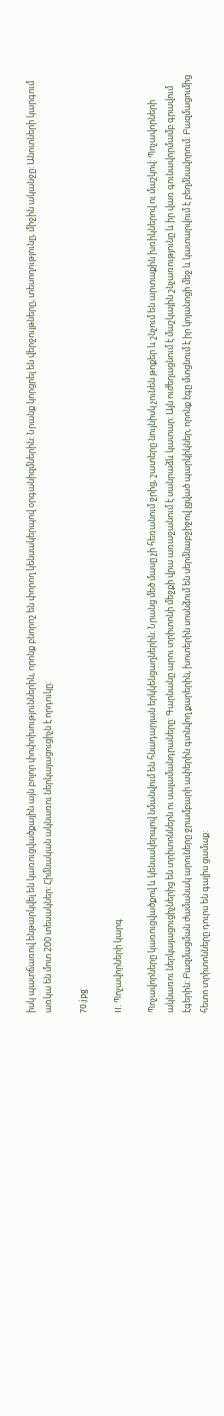իսկ պատճառով ենթարկվել են կառուցվածքային այն բոլոր փոփոխություններին, որոնք բնորոշ են փորող կենսակերպով օրգանիզմներին: Նրանք կորցրել են վերջույթները, տեսողությունը, միջին ականջը: Անոտների կարգում առկա են մոտ 200 տեսակներ: Հիմնական ակնառու ներկայացուցիչն է որդուկը:

70.jpg

II. Պոչավորների կարգ

Պոչավորները կառուցվածքով և կենսակերպով նմանվում են հնադարյան երկկենցաղներին: Նրանց մեծ մասը չի հեռանում ջրից, շատերը նույնիսկ չունեն թոքեր և շնչում են արտաքին խռիկներով ու մաշկով: Պոչավորների ակնառու ներկայացուցիչներից են տրիտոններն ու սալամանդրաները: Գարնանը արու տրիտոնի մեջքի վրա առաջանում է սանրաձև կատար: Այն ուժեղացնում է մաշկային շնչառությունը և իր վառ գունավորմամբ գրավում էգերին: Բազմացման ժամանակ արուները ջրամբարի ափերին գտնվող քարերին, խոտերին սոսնձում են սերմնաբջիջով լցված պարկիկներ, որոնք էգը մտցնում է իր կոյանոցի մեջ և կատարվում է բեղմնավորում: Բազմացումից հետո տրիտոնները դուրս են գալիս ցամաք: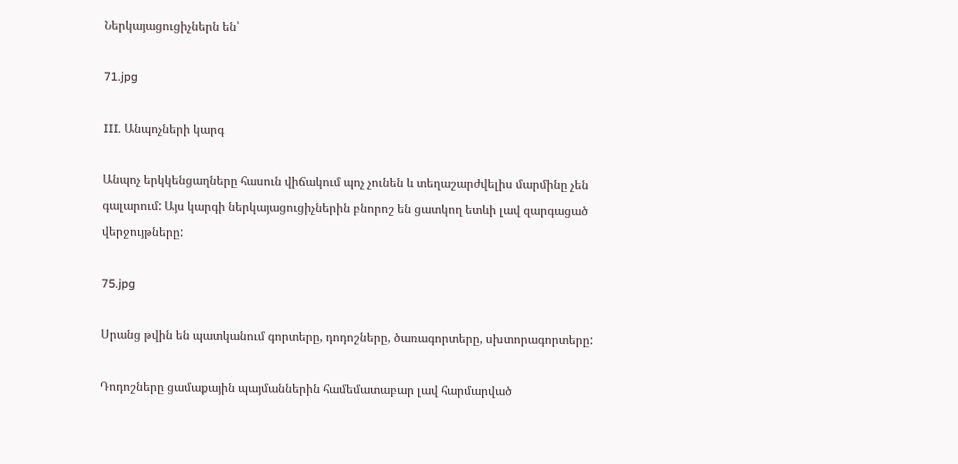Ներկայացուցիչներն են՝

71.jpg

III. Անպոչների կարգ

Անպոչ երկկենցաղները հասուն վիճակում պոչ չունեն և տեղաշարժվելիս մարմինը չեն գալարում: Այս կարգի ներկայացուցիչներին բնորոշ են ցատկող ետևի լավ զարգացած վերջույթները:

75.jpg

Սրանց թվին են պատկանում գորտերը, դոդոշները, ծառագորտերը, սխտորագորտերը:

Դոդոշները ցամաքային պայմաններին համեմատաբար լավ հարմարված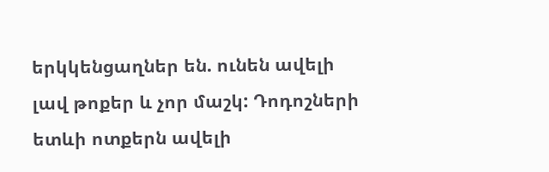երկկենցաղներ են. ունեն ավելի լավ թոքեր և չոր մաշկ: Դոդոշների ետևի ոտքերն ավելի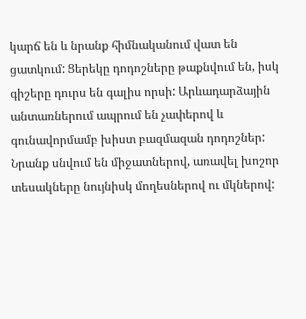կարճ են և նրանք հիմնականում վատ են ցատկում: Ցերեկը դոդոշները թաքնվում են, իսկ գիշերը դուրս են գալիս որսի: Արևադարձային անտառներում ապրում են չափերով և գունավորմամբ խիստ բազմազան դոդոշներ: Նրանք սնվում են միջատներով, առավել խոշոր տեսակները նույնիսկ մողեսներով ու մկներով: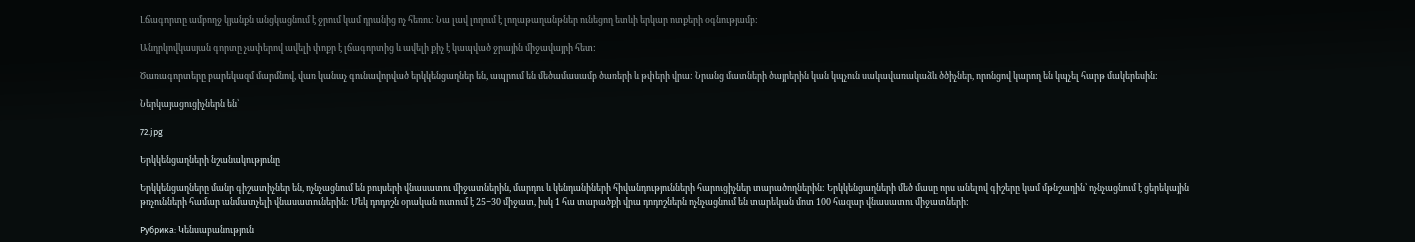Լճագորտը ամբողջ կյանքն անցկացնում է ջրում կամ դրանից ոչ հեռու: Նա լավ լողում է լողաթաղանթներ ունեցող ետևի երկար ոտքերի օգնությամբ:

Անդրկովկասյան գորտը չափերով ավելի փոքր է լճագորտից և ավելի քիչ է կապված ջրային միջավայրի հետ:

Ծառագորտերը բարեկազմ մարմնով, վառ կանաչ գունավորված երկկենցաղներ են, ապրում են մեծամասամբ ծառերի և թփերի վրա: Նրանց մատների ծայրերին կան կպչուն սակավառակաձև ծծիչներ, որոնցով կարող են կպչել հարթ մակերեսին:

Ներկայացուցիչներն են՝

72.jpg

Երկկենցաղների նշանակությունը

Երկկենցաղները մանր գիշատիչներ են, ոչնչացնում են բույսերի վնասատու միջատներին, մարդու և կենդանիների հիվանդությունների հարուցիչներ տարածողներին: Երկկենցաղների մեծ մասը որս անելով գիշերը կամ մթնշաղին՝ ոչնչացնում է ցերեկային թռչունների համար անմատչելի վնասատուներին: Մեկ դոդոշն օրական ուտում է 25−30 միջատ, իսկ 1 հա տարածքի վրա դոդոշներն ոչնչացնում են տարեկան մոտ 100 հազար վնասատու միջատների:

Рубрика: Կենսաբանություն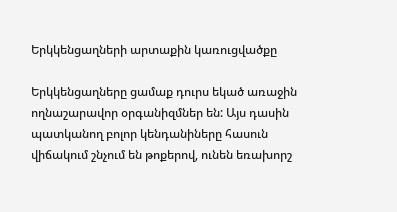Երկկենցաղների արտաքին կառուցվածքը

Երկկենցաղները ցամաք դուրս եկած առաջին ողնաշարավոր օրգանիզմներ են: Այս դասին պատկանող բոլոր կենդանիները հասուն վիճակում շնչում են թոքերով, ունեն եռախորշ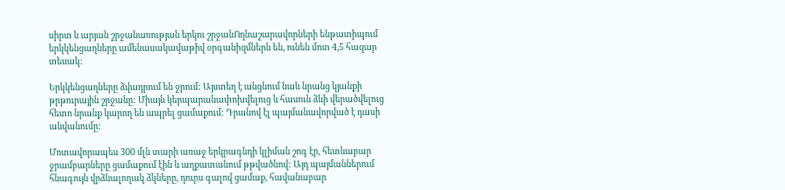սիրտ և արյան շրջանառության երկու շրջանՈղնաշարավորների ենթատիպում երկկենցաղները ամենասակավաթիվ օրգանիզմներն են, ունեն մոտ 4,5 հազար տեսակ:

Երկկենցաղները ձվադրում են ջրում: Այստեղ է անցնում նաև նրանց կյանքի թրթուրային շրջանը: Միայն կերպարանափոխվելուց և հասուն ձևի վերածվելուց հետո նրանք կարող են ապրել ցամաքում: Դրանով էլ պայմանավորված է դասի անվանումը:

Մոտավորապես 300 մլն տարի առաջ երկրագնդի կլիման շոգ էր, հետևաբար ջրամբարները ցամաքում էին և աղքատանում թթվածնով: Այդ պայմաններում հնագույն վրձնալողակ ձկները, դուրս գալով ցամաք, հավանաբար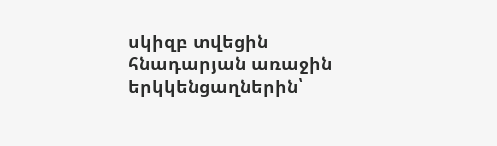սկիզբ տվեցին հնադարյան առաջին երկկենցաղներին՝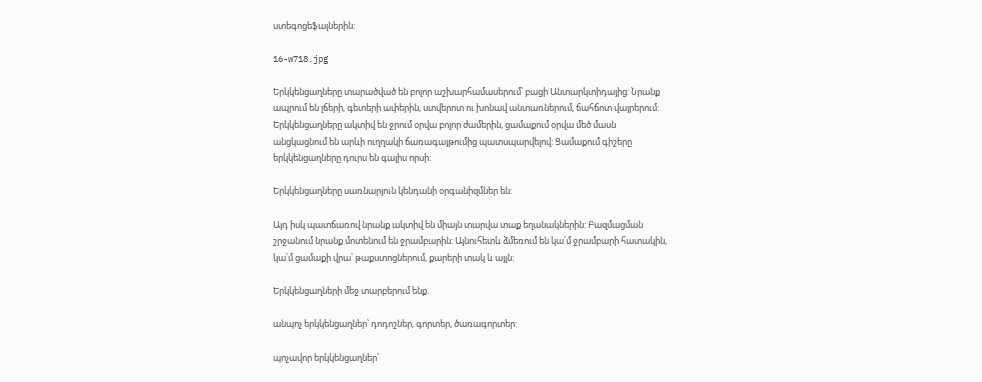ստեգոցեֆալներին:

16-w718.jpg

Երկկենցաղները տարածված են բոլոր աշխարհամասերում՝ բացի Անտարկտիդայից: Նրանք ապրում են լճերի, գետերի ափերին, ստվերոտ ու խոնավ անտառներում, ճահճոտ վայրերում: Երկկենցաղները ակտիվ են ջրում օրվա բոլոր ժամերին, ցամաքում օրվա մեծ մասն անցկացնում են արևի ուղղակի ճառագայթումից պատսպարվելով: Ցամաքում գիշերը երկկենցաղները դուրս են գալիս որսի:

Երկկենցաղները սառնարյուն կենդանի օրգանիզմներ են:

Այդ իսկ պատճառով նրանք ակտիվ են միայն տարվա տաք եղանակներին: Բազմացման շրջանում նրանք մոտենում են ջրամբարին: Այնուհետև ձմեռում են կա՛մ ջրամբարի հատակին, կա՛մ ցամաքի վրա՝ թաքստոցներում, քարերի տակ և այլն:

Երկկենցաղների մեջ տարբերում ենք.

անպոչ երկկենցաղներ՝ դոդոշներ, գորտեր, ծառագորտեր:

պոչավոր երկկենցաղներ՝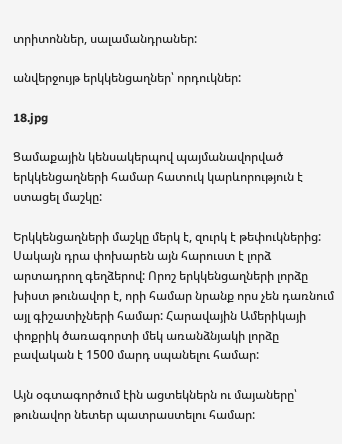տրիտոններ, սալամանդրաներ:

անվերջույթ երկկենցաղներ՝ որդուկներ:

18.jpg

Ցամաքային կենսակերպով պայմանավորված երկկենցաղների համար հատուկ կարևորություն է ստացել մաշկը:

Երկկենցաղների մաշկը մերկ է, զուրկ է թեփուկներից: Սակայն դրա փոխարեն այն հարուստ է լորձ արտադրող գեղձերով: Որոշ երկկենցաղների լորձը խիստ թունավոր է, որի համար նրանք որս չեն դառնում այլ գիշատիչների համար: Հարավային Ամերիկայի փոքրիկ ծառագորտի մեկ առանձնյակի լորձը բավական է 1500 մարդ սպանելու համար:

Այն օգտագործում էին ացտեկներն ու մայաները՝ թունավոր նետեր պատրաստելու համար: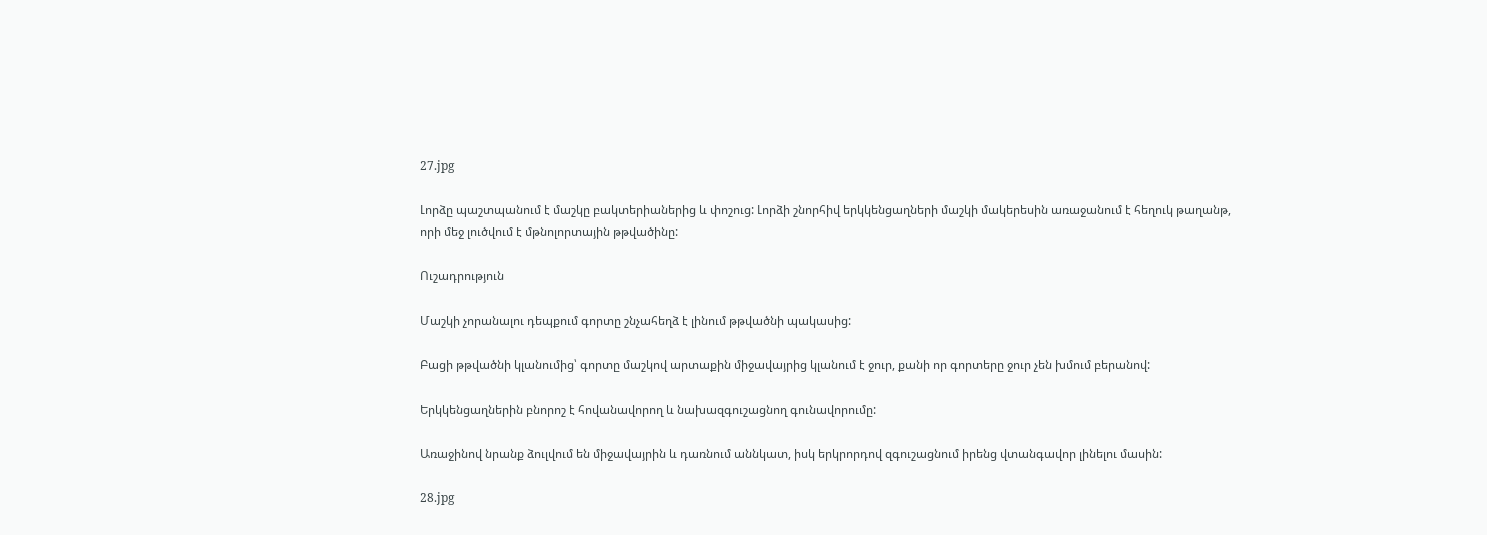27.jpg

Լորձը պաշտպանում է մաշկը բակտերիաներից և փոշուց: Լորձի շնորհիվ երկկենցաղների մաշկի մակերեսին առաջանում է հեղուկ թաղանթ, որի մեջ լուծվում է մթնոլորտային թթվածինը:

Ուշադրություն

Մաշկի չորանալու դեպքում գորտը շնչահեղձ է լինում թթվածնի պակասից:

Բացի թթվածնի կլանումից՝ գորտը մաշկով արտաքին միջավայրից կլանում է ջուր, քանի որ գորտերը ջուր չեն խմում բերանով:

Երկկենցաղներին բնորոշ է հովանավորող և նախազգուշացնող գունավորումը:

Առաջինով նրանք ձուլվում են միջավայրին և դառնում աննկատ, իսկ երկրորդով զգուշացնում իրենց վտանգավոր լինելու մասին:

28.jpg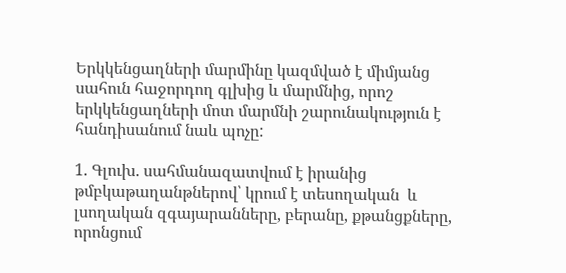Երկկենցաղների մարմինը կազմված է միմյանց սահուն հաջորդող գլխից և մարմնից, որոշ երկկենցաղների մոտ մարմնի շարունակություն է հանդիսանում նաև պոչը:

1. Գլուխ. սահմանազատվում է իրանից թմբկաթաղանթներով՝ կրում է տեսողական  և լսողական զգայարանները, բերանը, քթանցքները, որոնցում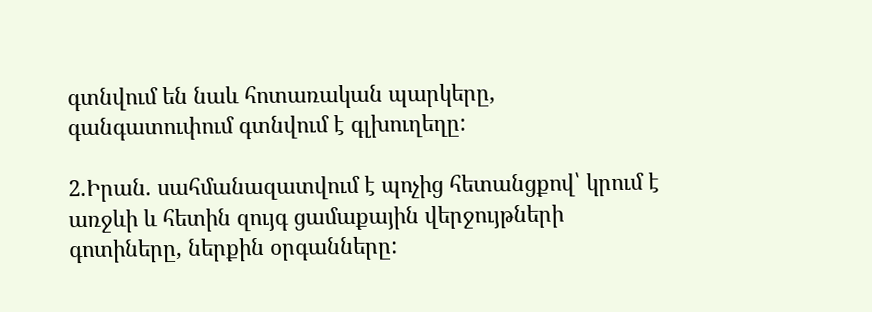գտնվում են նաև հոտառական պարկերը, գանգատուփում գտնվում է գլխուղեղը:

2.Իրան. սահմանազատվում է պոչից հետանցքով՝ կրում է առջևի և հետին զույգ ցամաքային վերջույթների գոտիները, ներքին օրգանները: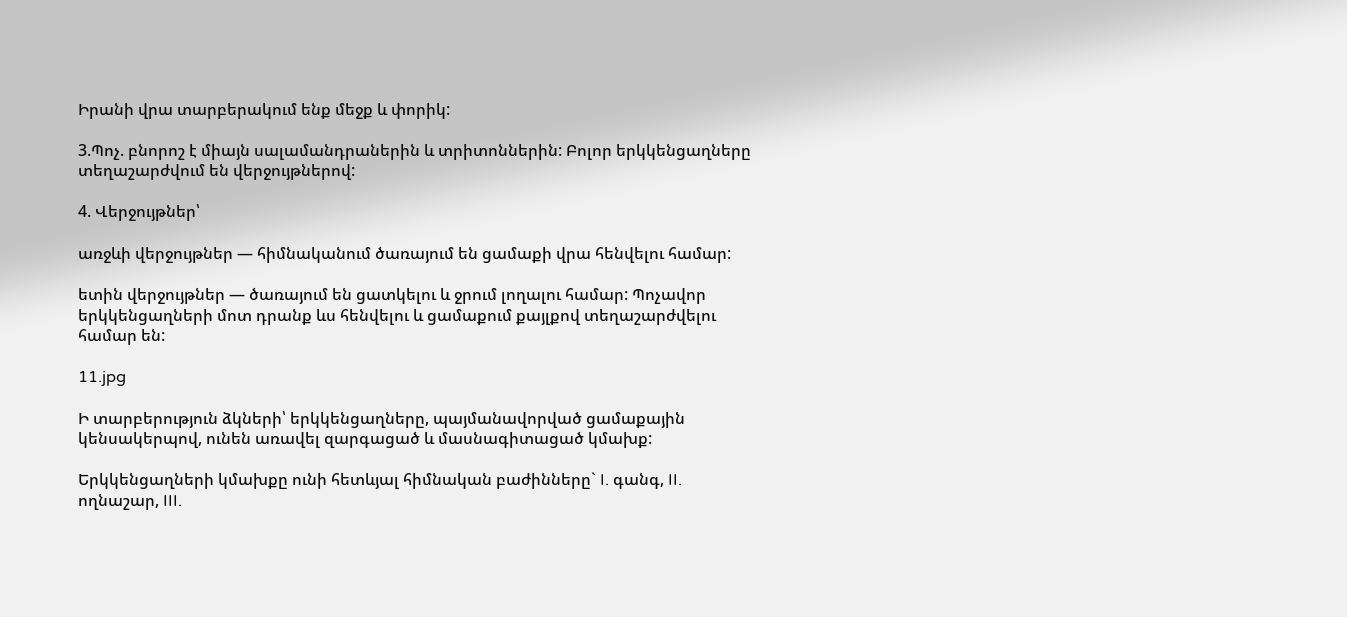Իրանի վրա տարբերակում ենք մեջք և փորիկ:

3.Պոչ. բնորոշ է միայն սալամանդրաներին և տրիտոններին: Բոլոր երկկենցաղները տեղաշարժվում են վերջույթներով:

4. Վերջույթներ՝

առջևի վերջույթներ — հիմնականում ծառայում են ցամաքի վրա հենվելու համար:

ետին վերջույթներ — ծառայում են ցատկելու և ջրում լողալու համար: Պոչավոր երկկենցաղների մոտ դրանք ևս հենվելու և ցամաքում քայլքով տեղաշարժվելու համար են:

11.jpg

Ի տարբերություն ձկների՝ երկկենցաղները, պայմանավորված ցամաքային կենսակերպով, ունեն առավել զարգացած և մասնագիտացած կմախք:

Երկկենցաղների կմախքը ունի հետևյալ հիմնական բաժինները` I. գանգ, II. ողնաշար, III.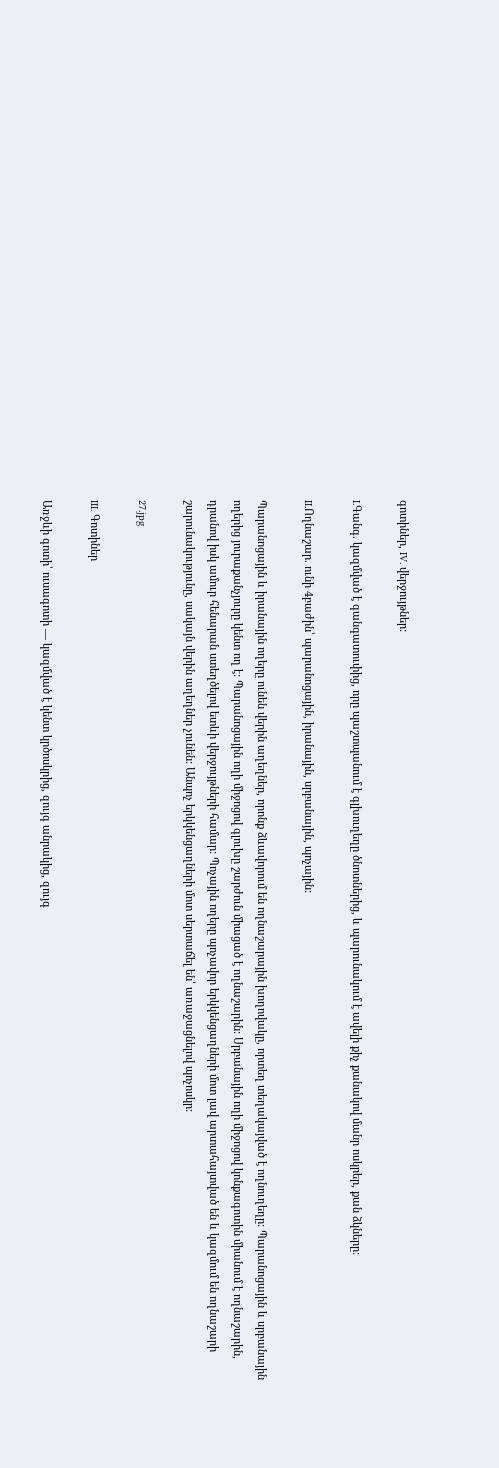գոտիներ, IV. վերջույթներ:

I.Գանգ. կազմված է գանգատուփից, որը պաշտպանում է գլխուղեղը ծնոտներից, և պարունակում է ավելի քիչ քանակով մանր ոսկրեր, քան ձկները:

II.Ողնաշար. ունի 4բաժին՝ պարանոցային, իրանային, սրբանային, պոչային:

Պարանոցային և իրանային ողերը ունեն վերին աղեղներ, որոնք ձևավորում են ողնաշարային խողովակը, որտեղ տեղակայված է ողնուղեղը: Պարանոցային և սրբանային ողերից յուրաքանչյուրը կենտ ող է: Պարանոցային ողի միջոցով գլուխը շարժուն միացած է ողնաշարին: Սրբանային ողի միջոցով կոնքագոտին միանում է ողնաշարին, դրանով իսկ ամուր հենարան ստեղծելով ետևի վերջույթների համար: Պոչային ողերը պոչավոր երկկենցաղների մոտ լավ արտահայտված են և կազմում են ողնաշարի շարունակությունը, սակայն վերին աղեղներ չունեն: Անպոչ երկկենցաղների մոտ սերտաճել են՝ առաջացնելով պոչոսկր:

27.jpg

III. Գոտիներ

Առջևի գոտի՝ ուսագոտի — կազմված է կենտ կրծոսկրից, զույգ անրակից, զույգ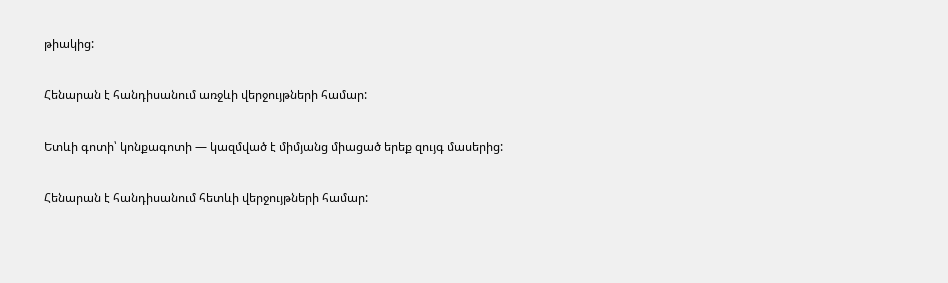թիակից:

Հենարան է հանդիսանում առջևի վերջույթների համար:

Ետևի գոտի՝ կոնքագոտի — կազմված է միմյանց միացած երեք զույգ մասերից:

Հենարան է հանդիսանում հետևի վերջույթների համար: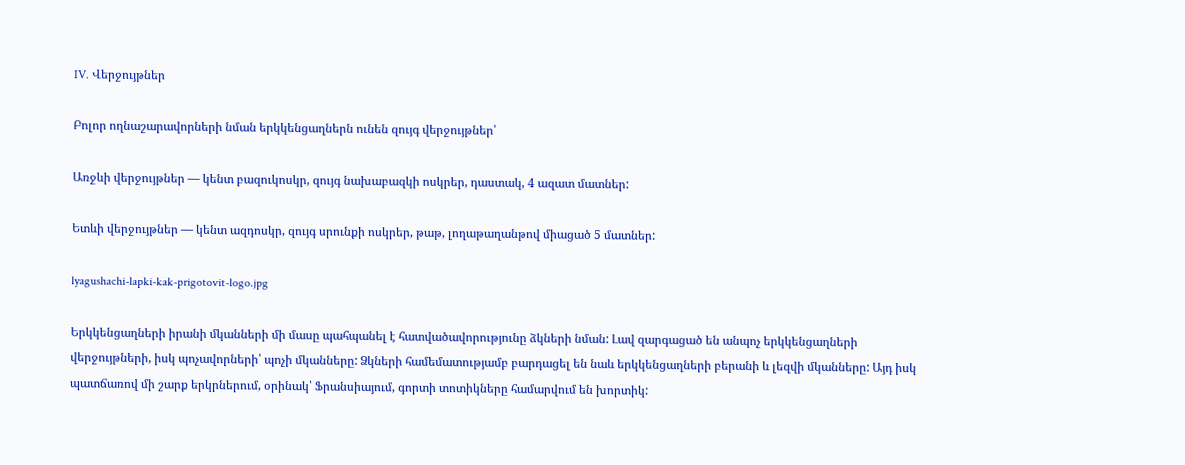IV. Վերջույթներ

Բոլոր ողնաշարավորների նման երկկենցաղներն ունեն զույգ վերջույթներ՝

Առջևի վերջույթներ — կենտ բազուկոսկր, զույգ նախաբազկի ոսկրեր, դաստակ, 4 ազատ մատներ:

Ետևի վերջույթներ — կենտ ազդոսկր, զույգ սրունքի ոսկրեր, թաթ, լողաթաղանթով միացած 5 մատներ:

lyagushachi-lapki-kak-prigotovit-logo.jpg

Երկկենցաղների իրանի մկանների մի մասը պահպանել է հատվածավորությունը ձկների նման: Լավ զարգացած են անպոչ երկկենցաղների վերջույթների, իսկ պոչավորների՝ պոչի մկանները: Ձկների համեմատությամբ բարդացել են նաև երկկենցաղների բերանի և լեզվի մկանները: Այդ իսկ պատճառով մի շարք երկրներում, օրինակ՝ Ֆրանսիայում, գորտի տոտիկները համարվում են խորտիկ: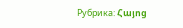Рубрика: Հայոց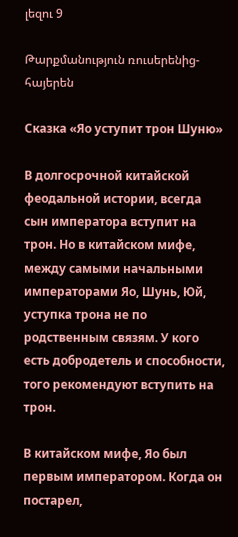լեզու 9

Թարքմանություն ռուսերենից-հայերեն

Сказка «Яо уступит трон Шуню»

В долгосрочной китайской феодальной истории, всегда сын императора вступит на трон. Но в китайском мифе, между самыми начальными императорами Яо, Шунь, Юй, уступка трона не по родственным связям. У кого есть добродетель и способности, того рекомендуют вступить на трон.

В китайском мифе, Яо был первым императором. Когда он постарел,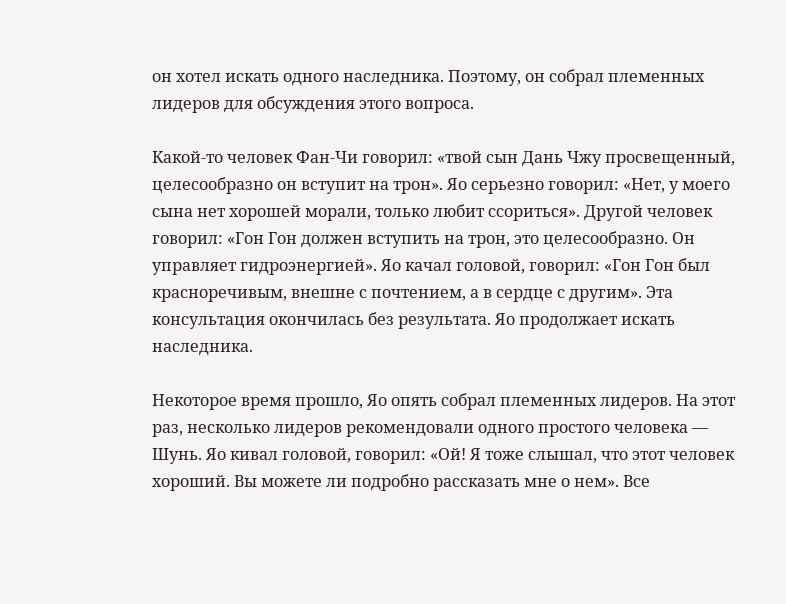он хотел искать одного наследника. Поэтому, он собрал племенных лидеров для обсуждения этого вопроса.

Какой-то человек Фан-Чи говорил: «твой сын Дань Чжу просвещенный, целесообразно он вступит на трон». Яо серьезно говорил: «Нет, у моего сына нет хорошей морали, только любит ссориться». Другой человек говорил: «Гон Гон должен вступить на трон, это целесообразно. Он управляет гидроэнергией». Яо качал головой, говорил: «Гон Гон был красноречивым, внешне с почтением, а в сердце с другим». Эта консультация окончилась без результата. Яо продолжает искать наследника.

Некоторое время прошло, Яо опять собрал племенных лидеров. На этот раз, несколько лидеров рекомендовали одного простого человека — Шунь. Яо кивал головой, говорил: «Ой! Я тоже слышал, что этот человек хороший. Вы можете ли подробно рассказать мне о нем». Все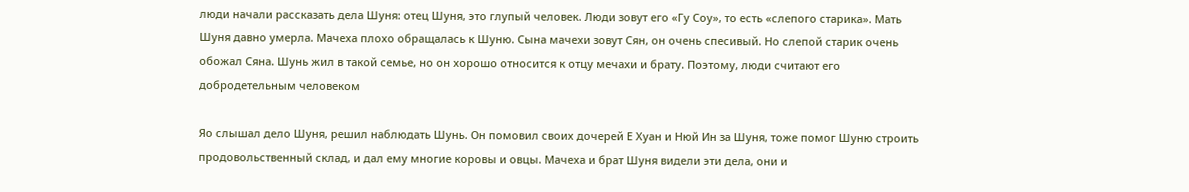люди начали рассказать дела Шуня: отец Шуня, это глупый человек. Люди зовут его «Гу Соу», то есть «слепого старика». Мать Шуня давно умерла. Мачеха плохо обращалась к Шуню. Сына мачехи зовут Сян, он очень спесивый. Но слепой старик очень обожал Сяна. Шунь жил в такой семье, но он хорошо относится к отцу мечахи и брату. Поэтому, люди считают его добродетельным человеком

Яо слышал дело Шуня, решил наблюдать Шунь. Он помовил своих дочерей Е Хуан и Нюй Ин за Шуня, тоже помог Шуню строить продовольственный склад, и дал ему многие коровы и овцы. Мачеха и брат Шуня видели эти дела, они и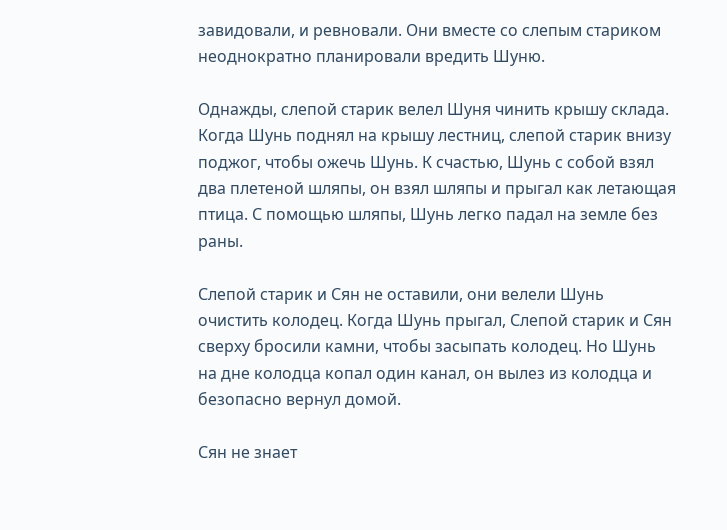завидовали, и ревновали. Они вместе со слепым стариком неоднократно планировали вредить Шуню.

Однажды, слепой старик велел Шуня чинить крышу склада. Когда Шунь поднял на крышу лестниц, слепой старик внизу поджог, чтобы ожечь Шунь. К счастью, Шунь с собой взял два плетеной шляпы, он взял шляпы и прыгал как летающая птица. С помощью шляпы, Шунь легко падал на земле без раны.

Слепой старик и Сян не оставили, они велели Шунь очистить колодец. Когда Шунь прыгал, Слепой старик и Сян сверху бросили камни, чтобы засыпать колодец. Но Шунь на дне колодца копал один канал, он вылез из колодца и безопасно вернул домой.

Сян не знает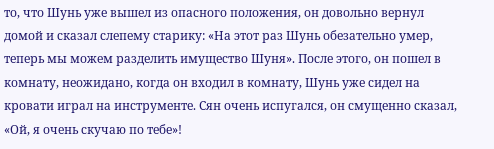то, что Шунь уже вышел из опасного положения, он довольно вернул домой и сказал слепему старику: «На этот раз Шунь обезательно умер, теперь мы можем разделить имущество Шуня». После этого, он пошел в комнату, неожидано, когда он входил в комнату, Шунь уже сидел на кровати играл на инструменте. Сян очень испугался, он смущенно сказал, «Ой, я очень скучаю по тебе»!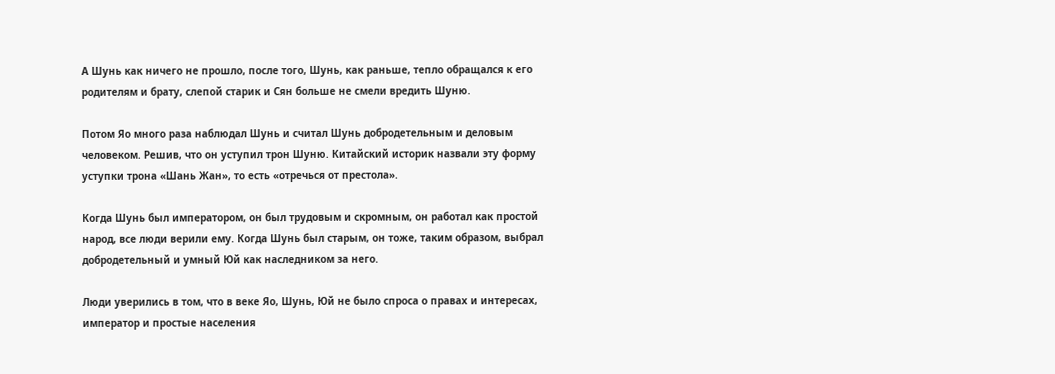А Шунь как ничего не прошло, после того, Шунь, как раньше, тепло обращался к его родителям и брату, слепой старик и Сян больше не смели вредить Шуню.

Потом Яо много раза наблюдал Шунь и считал Шунь добродетельным и деловым человеком. Решив, что он уступил трон Шуню. Китайский историк назвали эту форму уступки трона «Шань Жан», то есть «отречься от престола».

Когда Шунь был императором, он был трудовым и скромным, он работал как простой народ, все люди верили ему. Когда Шунь был старым, он тоже, таким образом, выбрал добродетельный и умный Юй как наследником за него.

Люди уверились в том, что в веке Яо, Шунь, Юй не было спроса о правах и интересах, император и простые населения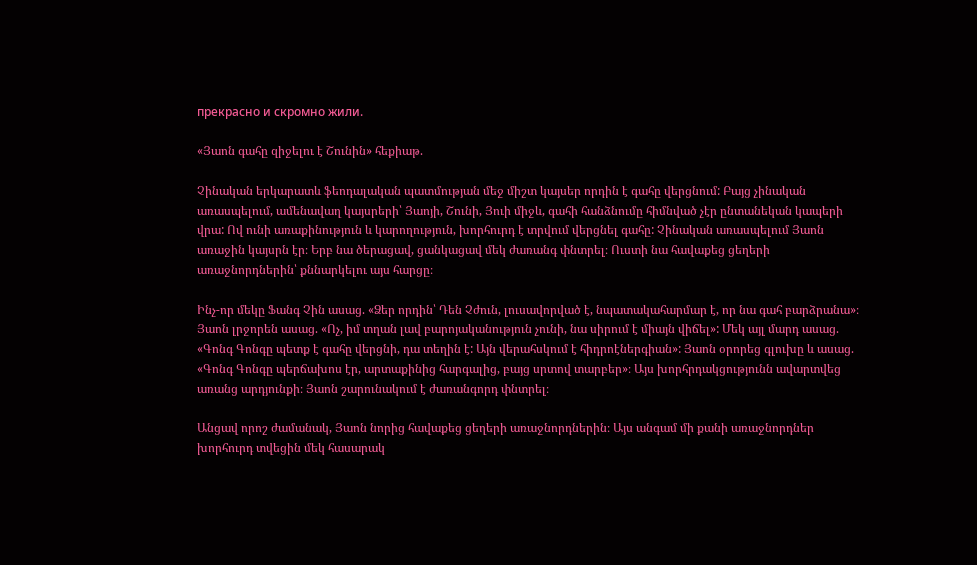прекрасно и скромно жили.

«Յաոն գահը զիջելու է Շունին» հեքիաթ.

Չինական երկարատև ֆեոդալական պատմության մեջ միշտ կայսեր որդին է գահը վերցնում: Բայց չինական առասպելում, ամենավաղ կայսրերի՝ Յաոյի, Շունի, Յուի միջև, գահի հանձնումը հիմնված չէր ընտանեկան կապերի վրա: Ով ունի առաքինություն և կարողություն, խորհուրդ է տրվում վերցնել գահը: Չինական առասպելում Յաոն առաջին կայսրն էր։ Երբ նա ծերացավ, ցանկացավ մեկ ժառանգ փնտրել։ Ուստի նա հավաքեց ցեղերի առաջնորդներին՝ քննարկելու այս հարցը։

Ինչ-որ մեկը Ֆանգ Չին ասաց. «Ձեր որդին՝ Դեն Չժուն, լուսավորված է, նպատակահարմար է, որ նա գահ բարձրանա»։ Յաոն լրջորեն ասաց. «Ոչ, իմ տղան լավ բարոյականություն չունի, նա սիրում է միայն վիճել»: Մեկ այլ մարդ ասաց. «Գոնգ Գոնգը պետք է գահը վերցնի, դա տեղին է: Այն վերահսկում է հիդրոէներգիան»: Յաոն օրորեց գլուխը և ասաց. «Գոնգ Գոնգը պերճախոս էր, արտաքինից հարգալից, բայց սրտով տարբեր»։ Այս խորհրդակցությունն ավարտվեց առանց արդյունքի։ Յաոն շարունակում է ժառանգորդ փնտրել։

Անցավ որոշ ժամանակ, Յաոն նորից հավաքեց ցեղերի առաջնորդներին։ Այս անգամ մի քանի առաջնորդներ խորհուրդ տվեցին մեկ հասարակ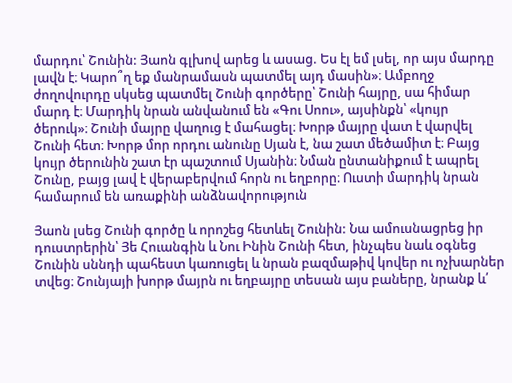մարդու՝ Շունին: Յաոն գլխով արեց և ասաց. Ես էլ եմ լսել, որ այս մարդը լավն է։ Կարո՞ղ եք մանրամասն պատմել այդ մասին»։ Ամբողջ ժողովուրդը սկսեց պատմել Շունի գործերը՝ Շունի հայրը, սա հիմար մարդ է։ Մարդիկ նրան անվանում են «Գու Սոու», այսինքն՝ «կույր ծերուկ»։ Շունի մայրը վաղուց է մահացել։ Խորթ մայրը վատ է վարվել Շունի հետ։ Խորթ մոր որդու անունը Սյան է, նա շատ մեծամիտ է։ Բայց կույր ծերունին շատ էր պաշտում Սյանին։ Նման ընտանիքում է ապրել Շունը, բայց լավ է վերաբերվում հորն ու եղբորը։ Ուստի մարդիկ նրան համարում են առաքինի անձնավորություն

Յաոն լսեց Շունի գործը և որոշեց հետևել Շունին: Նա ամուսնացրեց իր դուստրերին՝ Յե Հուանգին և Նու Ինին Շունի հետ, ինչպես նաև օգնեց Շունին սննդի պահեստ կառուցել և նրան բազմաթիվ կովեր ու ոչխարներ տվեց։ Շունյայի խորթ մայրն ու եղբայրը տեսան այս բաները, նրանք և՛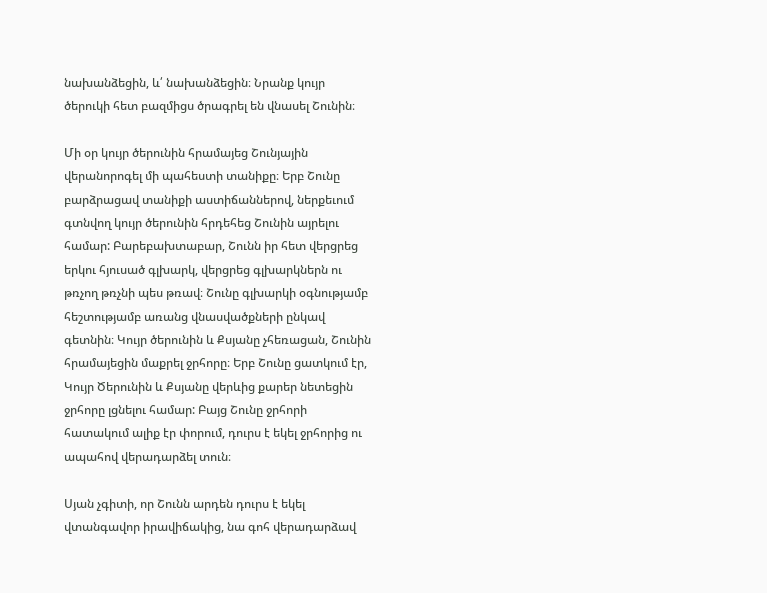նախանձեցին, և՛ նախանձեցին։ Նրանք կույր ծերուկի հետ բազմիցս ծրագրել են վնասել Շունին։

Մի օր կույր ծերունին հրամայեց Շունյային վերանորոգել մի պահեստի տանիքը։ Երբ Շունը բարձրացավ տանիքի աստիճաններով, ներքեւում գտնվող կույր ծերունին հրդեհեց Շունին այրելու համար: Բարեբախտաբար, Շունն իր հետ վերցրեց երկու հյուսած գլխարկ, վերցրեց գլխարկներն ու թռչող թռչնի պես թռավ։ Շունը գլխարկի օգնությամբ հեշտությամբ առանց վնասվածքների ընկավ գետնին։ Կույր ծերունին և Քսյանը չհեռացան, Շունին հրամայեցին մաքրել ջրհորը։ Երբ Շունը ցատկում էր, Կույր Ծերունին և Քսյանը վերևից քարեր նետեցին ջրհորը լցնելու համար: Բայց Շունը ջրհորի հատակում ալիք էր փորում, դուրս է եկել ջրհորից ու ապահով վերադարձել տուն։

Սյան չգիտի, որ Շունն արդեն դուրս է եկել վտանգավոր իրավիճակից, նա գոհ վերադարձավ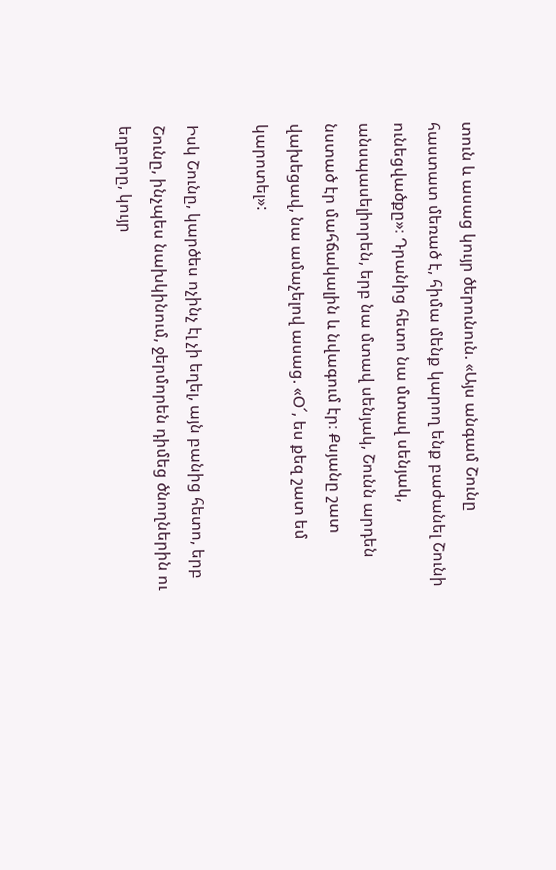տուն և ասաց կույր ծերունուն. «Այս անգամ Շունը հաստատ մեռած է, հիմա մենք կարող ենք բաժանել Շունի ունեցվածքը»։ Դրանից հետո նա մտավ սենյակ, անսպասելիորեն, երբ նա մտավ սենյակ, Շունն արդեն նստած էր մահճակալին և նվագում էր։ Քսյանը շատ վախեցավ, նա ամաչելով ասաց. «Օ՜, ես քեզ շատ եմ կարոտել»:

Իսկ Շունը, կարծես ոչինչ էլ չի եղել, այն բանից հետո, երբ Շունը, ինչպես նախկինում, ջերմորեն դիմեց ծնողներին ու եղբորը, կույր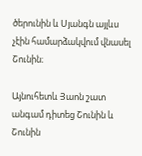ծերունին և Սյանգն այլևս չէին համարձակվում վնասել Շունին։

Այնուհետև Յաոն շատ անգամ դիտեց Շունին և Շունին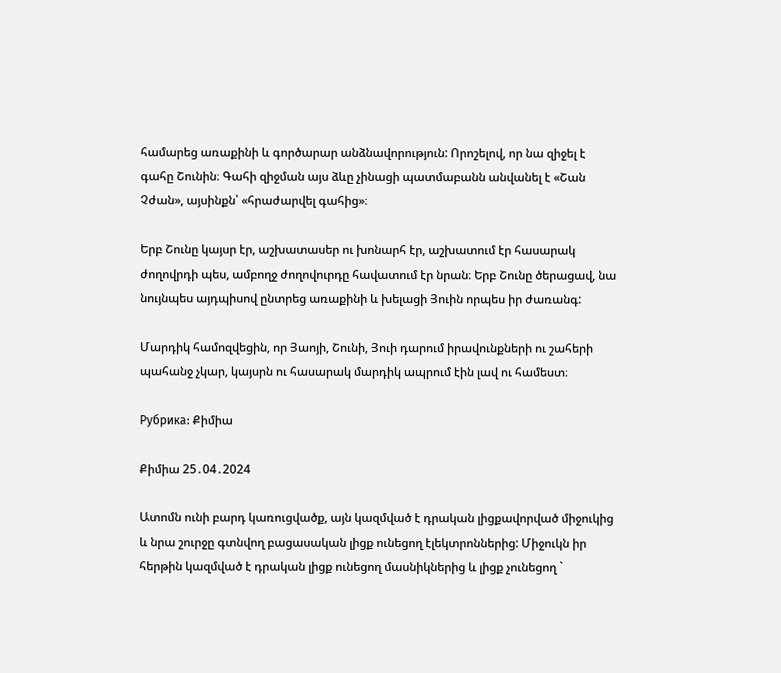համարեց առաքինի և գործարար անձնավորություն: Որոշելով, որ նա զիջել է գահը Շունին։ Գահի զիջման այս ձևը չինացի պատմաբանն անվանել է «Շան Չժան», այսինքն՝ «հրաժարվել գահից»։

Երբ Շունը կայսր էր, աշխատասեր ու խոնարհ էր, աշխատում էր հասարակ ժողովրդի պես, ամբողջ ժողովուրդը հավատում էր նրան։ Երբ Շունը ծերացավ, նա նույնպես այդպիսով ընտրեց առաքինի և խելացի Յուին որպես իր ժառանգ:

Մարդիկ համոզվեցին, որ Յաոյի, Շունի, Յուի դարում իրավունքների ու շահերի պահանջ չկար, կայսրն ու հասարակ մարդիկ ապրում էին լավ ու համեստ։

Рубрика: Քիմիա

Քիմիա 25․04․2024

Ատոմն ունի բարդ կառուցվածք, այն կազմված է դրական լիցքավորված միջուկից և նրա շուրջը գտնվող բացասական լիցք ունեցող էլեկտրոններից: Միջուկն իր հերթին կազմված է դրական լիցք ունեցող մասնիկներից և լիցք չունեցող `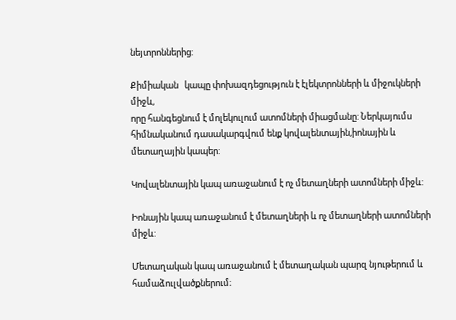նեյտրոններից:

Քիմիական   կապը փոխազդեցություն է էլեկտրոնների և միջուկների միջև,
որը հանգեցնում է մոլեկուլում ատոմների միացմանը: Ներկայումս հիմնականում դասակարգվում ենք կովալենտային,իոնային և մետաղային կապեր:

Կովալենտային կապ առաջանում է ոչ մետաղների ատոմների միջև:

Իոնային կապ առաջանում է մետաղների և ոչ մետաղների ատոմների միջև:

Մետաղական կապ առաջանում է մետաղական պարզ նյութերում և համաձուլվածքներում։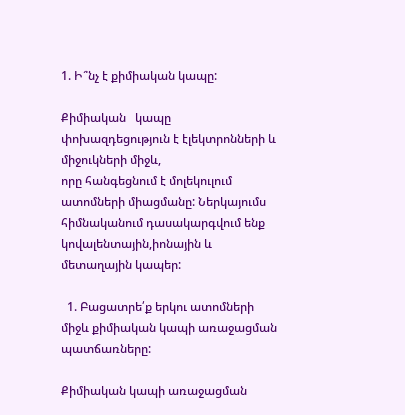1. Ի՞նչ է քիմիական կապը:

Քիմիական   կապը փոխազդեցություն է էլեկտրոնների և միջուկների միջև,
որը հանգեցնում է մոլեկուլում ատոմների միացմանը: Ներկայումս հիմնականում դասակարգվում ենք կովալենտային,իոնային և մետաղային կապեր:

  1. Բացատրե՛ք երկու ատոմների միջև քիմիական կապի առաջացման պատճառները:

Քիմիական կապի առաջացման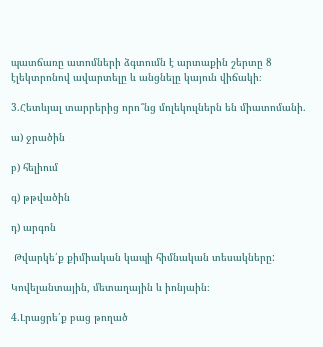պատճառը ատոմների ձգտումն է արտաքին շերտը 8 էլեկտրոնով ավարտելը և անցնելը կայուն վիճակի։

3.Հետևյալ տարրերից որո՞նց մոլեկուլներն են միատոմանի.

ա) ջրածին

բ) հելիում

գ) թթվածին

դ) արգոն

 Թվարկե՛ք քիմիական կապի հիմնական տեսակները:

Կովելանտային, մետաղային և իոնյաին։

4.Լրացրե՛ք բաց թողած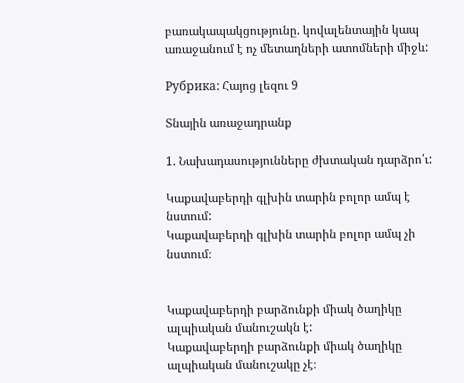բառակապակցությունը. կովալենտային կապ առաջանում է ոչ մետաղների ատոմների միջև:

Рубрика: Հայոց լեզու 9

Տնային առաջադրանք

1. Նախադասությունները ժխտական դարձրո՛ւ:

Կաքավաբերդի գլխին տարին բոլոր ամպ է նստում:
Կաքավաբերդի գլխին տարին բոլոր ամպ չի նստում։


Կաքավաբերդի բարձունքի միակ ծաղիկը ալպիական մանուշակն է:
Կաքավաբերդի բարձունքի միակ ծաղիկը ալպիական մանուշակը չէ։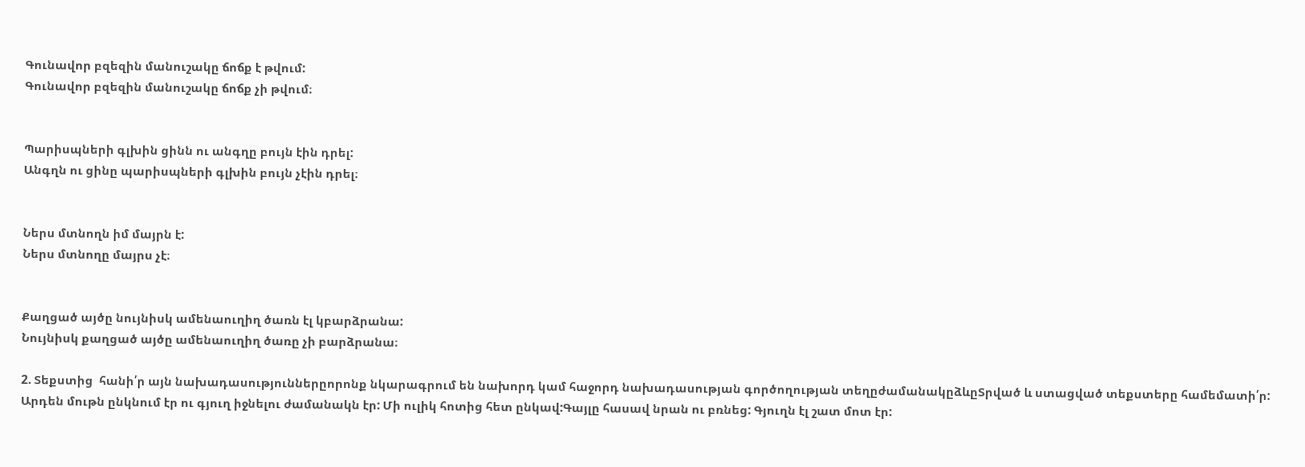Գունավոր բզեզին մանուշակը ճոճք է թվում:
Գունավոր բզեզին մանուշակը ճոճք չի թվում։


Պարիսպների գլխին ցինն ու անգղը բույն էին դրել:
Անգղն ու ցինը պարիսպների գլխին բույն չէին դրել։


Ներս մտնողն իմ մայրն է:
Ներս մտնողը մայրս չէ։


Քաղցած այծը նույնիսկ ամենաուղիղ ծառն էլ կբարձրանա:
Նույնիսկ քաղցած այծը ամենաուղիղ ծառը չի բարձրանա։

2. Տեքստից  հանի՛ր այն նախադասություններըորոնք նկարագրում են նախորդ կամ հաջորդ նախադասության գործողության տեղըժամանակըձևըՏրված և ստացված տեքստերը համեմատի՛ր:
Արդեն մութն ընկնում էր ու գյուղ իջնելու ժամանակն էր: Մի ուլիկ հոտից հետ ընկավ:Գայլը հասավ նրան ու բռնեց: Գյուղն էլ շատ մոտ էր: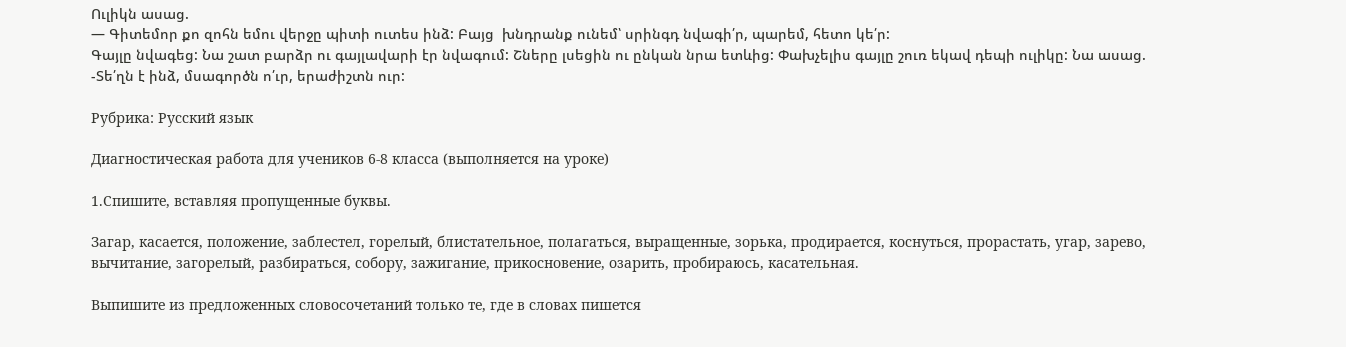Ուլիկն ասաց.
— Գիտեմոր քո զոհն եմու վերջը պիտի ուտես ինձ: Բայց  խնդրանք ունեմ՝ սրինգդ նվագի՛ր, պարեմ, հետո կե՛ր:
Գայլը նվագեց: Նա շատ բարձր ու գայլավարի էր նվագում: Շները լսեցին ու ընկան նրա ետևից: Փախչելիս գայլը շուռ եկավ դեպի ուլիկը: Նա ասաց.
-Տե՛ղն է ինձ, մսագործն ո՛ւր, երաժիշտն ուր:

Рубрика: Русский язык

Диагностическая работа для учеников 6-8 класса (выполняется на уроке)

1.Спишите, вставляя пропущенные буквы.

Загар, касается, положение, заблестел, горелый, блистательное, полагаться, выращенные, зорька, продирается, коснуться, прорастать, угар, зарево, вычитание, загорелый, разбираться, собору, зажигание, прикосновение, озарить, пробираюсь, касательная.

Выпишите из предложенных словосочетаний только те, где в словах пишется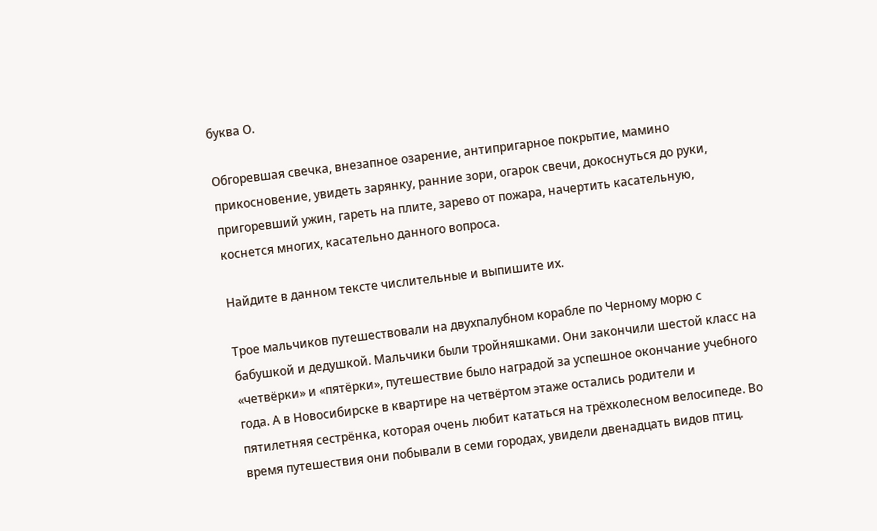буква О.

Обгоревшая свечка, внезапное озарение, антипригарное покрытие, мамино прикосновение, увидеть зарянку, ранние зори, огарок свечи, докоснуться до руки, пригоревший ужин, гареть на плите, зарево от пожара, начертить касательную, коснется многих, касательно данного вопроса.

Найдите в данном тексте числительные и выпишите их.

Трое мальчиков путешествовали на двухпалубном корабле по Черному морю с бабушкой и дедушкой. Мальчики были тройняшками. Они закончили шестой класс на «четвёрки» и «пятёрки», путешествие было наградой за успешное окончание учебного года. А в Новосибирске в квартире на четвёртом этаже остались родители и пятилетняя сестрёнка, которая очень любит кататься на трёхколесном велосипеде. Во время путешествия они побывали в семи городах, увидели двенадцать видов птиц.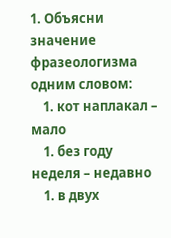1. Объясни значение фразеологизма одним словом:
    1. кот наплакал – мало
    1. без году неделя – недавно
    1. в двух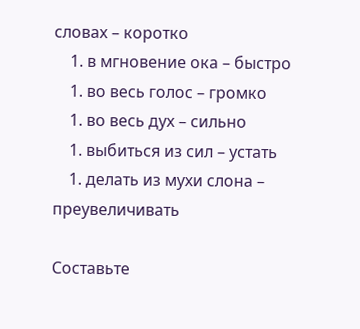словах – коротко
    1. в мгновение ока – быстро
    1. во весь голос – громко
    1. во весь дух – сильно
    1. выбиться из сил – устать
    1. делать из мухи слона – преувеличивать

Составьте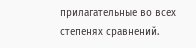прилагательные во всех степенях сравнений.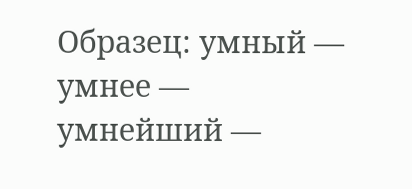Образец: умный — умнее — умнейший —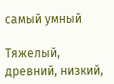самый умный

Тяжелый, древний, низкий,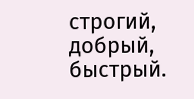строгий, добрый, быстрый.